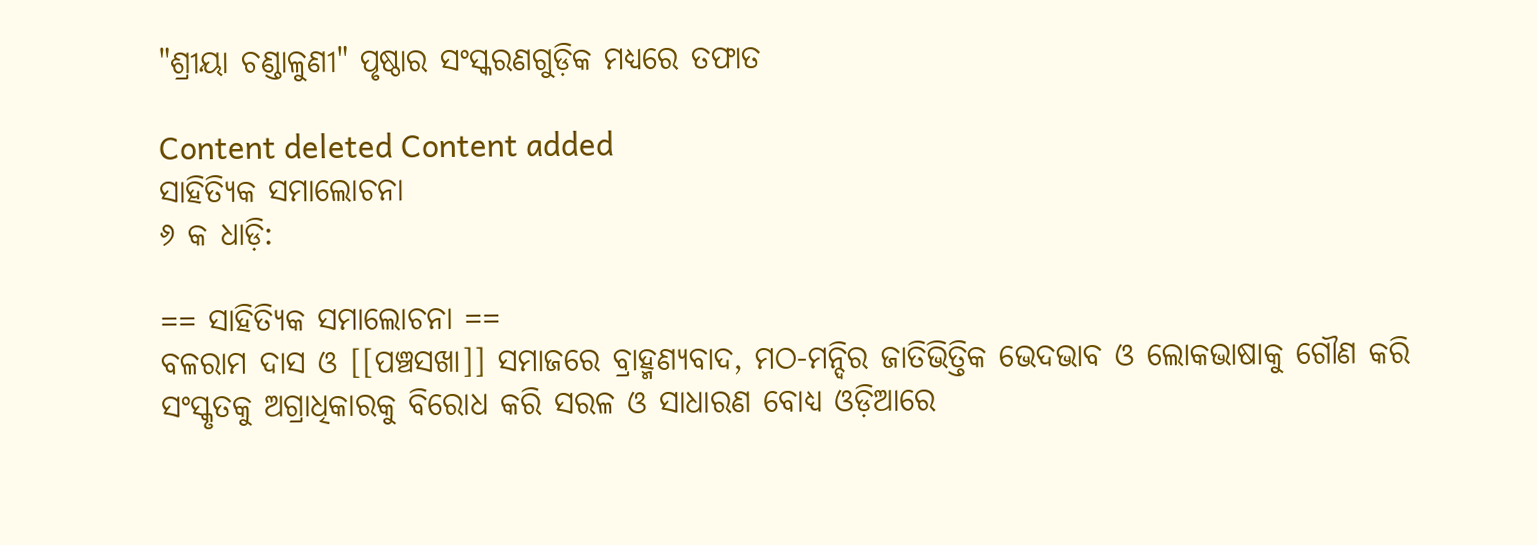"ଶ୍ରୀୟା ଚଣ୍ଡାଳୁଣୀ" ପୃଷ୍ଠାର ସଂସ୍କରଣ‌ଗୁଡ଼ିକ ମଧ୍ୟରେ ତଫାତ

Content deleted Content added
ସାହିତ୍ୟିକ ସମାଲୋଚନା
୬ କ ଧାଡ଼ି:

== ସାହିତ୍ୟିକ ସମାଲୋଚନା ==
ବଳରାମ ଦାସ ଓ [[ପଞ୍ଚସଖା]] ସମାଜରେ ବ୍ରାହ୍ମଣ୍ୟବାଦ, ମଠ-ମନ୍ଦିର ଜାତିଭିତ୍ତିକ ଭେଦଭାବ ଓ ଲୋକଭାଷାକୁ ଗୌଣ କରି ସଂସ୍କୃତକୁ ଅଗ୍ରାଧିକାରକୁ ବିରୋଧ କରି ସରଳ ଓ ସାଧାରଣ ବୋଧ୍ଯ ଓଡ଼ିଆରେ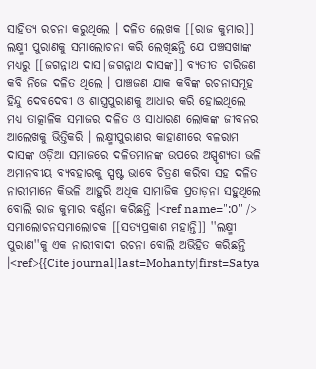ସାହିତ୍ୟ ରଚନା କରୁଥିଲେ । ଦଳିତ ଲେଖକ [[ରାଜ କୁମାର]] ଲକ୍ଷ୍ମୀ ପୁରାଣକୁ ସମାଲୋଚନା କରି ଲେଖିଛନ୍ତି ଯେ ପଞ୍ଚସଖାଙ୍କ ମଧ୍ୟରୁ [[ଜଗନ୍ନାଥ ଦାସ|ଜଗନ୍ନାଥ ଦାସଙ୍କ]] ବ୍ୟତୀତ ଚାରିଜଣ କବି ନିଜେ ଦଳିତ ଥିଲେ । ପାଞ୍ଚଜଣ ଯାକ କବିଙ୍କ ରଚନାସମୂହ ହିନ୍ଦୁ ଦେବଦେବୀ ଓ ଶାସ୍ତ୍ରପୁରାଣକୁ ଆଧାର କରି ହୋଇଥିଲେ ମଧ୍ୟ ତାତ୍କାଳିକ ସମାଜର ଦଳିତ ଓ ସାଧାରଣ ଲୋକଙ୍କ ଜୀବନର ଆଲେଖକୁ ଭିତ୍ତିକରି । ଲକ୍ଷ୍ମୀପୁରାଣର କାହାଣୀରେ ବଳରାମ ଦାସଙ୍କ ଓଡ଼ିଆ ସମାଜରେ ଦଳିତମାନଙ୍କ ଉପରେ ଅସ୍ପୃଶ୍ୟତା ଭଳି ଅମାନବୀୟ ବ୍ୟବହାରକୁ ସ୍ପଷ୍ଟ ଭାବେ ଚିତ୍ରଣ କରିବା ସହ ଦଳିତ ନାରୀମାନେ କିଭଳି ଆହୁରି ଅଧିକ ସାମାଜିକ ପ୍ରତାଡ଼ନା ସହୁଥିଲେ ବୋଲି ରାଜ କୁମାର ବର୍ଣ୍ଣନା କରିଛନ୍ତି ।<ref name=":0" /> ସମାଲୋଚନସମାଲୋଚକ [[ସତ୍ୟପ୍ରକାଶ ମହାନ୍ତି]] ''ଲକ୍ଷ୍ମୀ ପୁରାଣ''କୁ ଏକ ନାରୀବାଦୀ ରଚନା ବୋଲି ଅଭିହିତ କରିଛନ୍ତି ।<ref>{{Cite journal|last=Mohanty|first=Satya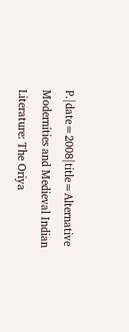P.|date=2008|title=Alternative Modernities and Medieval Indian Literature: The Oriya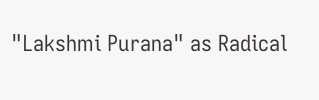"Lakshmi Purana" as Radical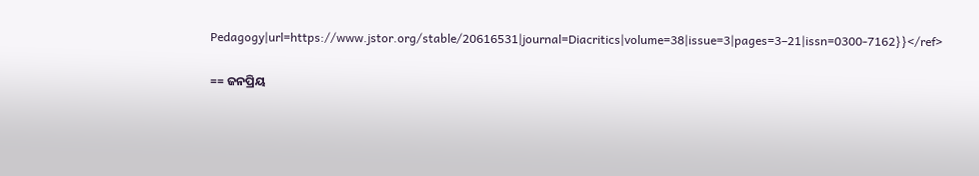Pedagogy|url=https://www.jstor.org/stable/20616531|journal=Diacritics|volume=38|issue=3|pages=3–21|issn=0300-7162}}</ref>

== ଜନପ୍ରିୟ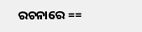ରଚନାରେ ==